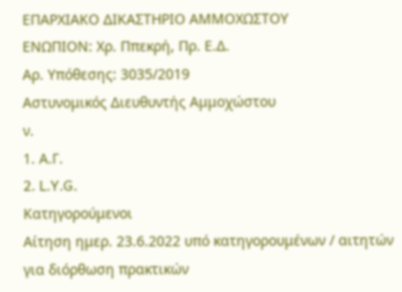ΕΠΑΡΧΙΑΚΟ ΔΙΚΑΣΤΗΡΙΟ ΑΜΜΟΧΩΣΤΟΥ
ΕΝΩΠΙΟΝ: Χρ. Ππεκρή, Πρ. Ε.Δ.
Αρ. Υπόθεσης: 3035/2019
Αστυνομικός Διευθυντής Αμμοχώστου
ν.
1. Α.Γ.
2. L.Y.G.
Κατηγορούμενοι
Αίτηση ημερ. 23.6.2022 υπό κατηγορουμένων / αιτητών για διόρθωση πρακτικών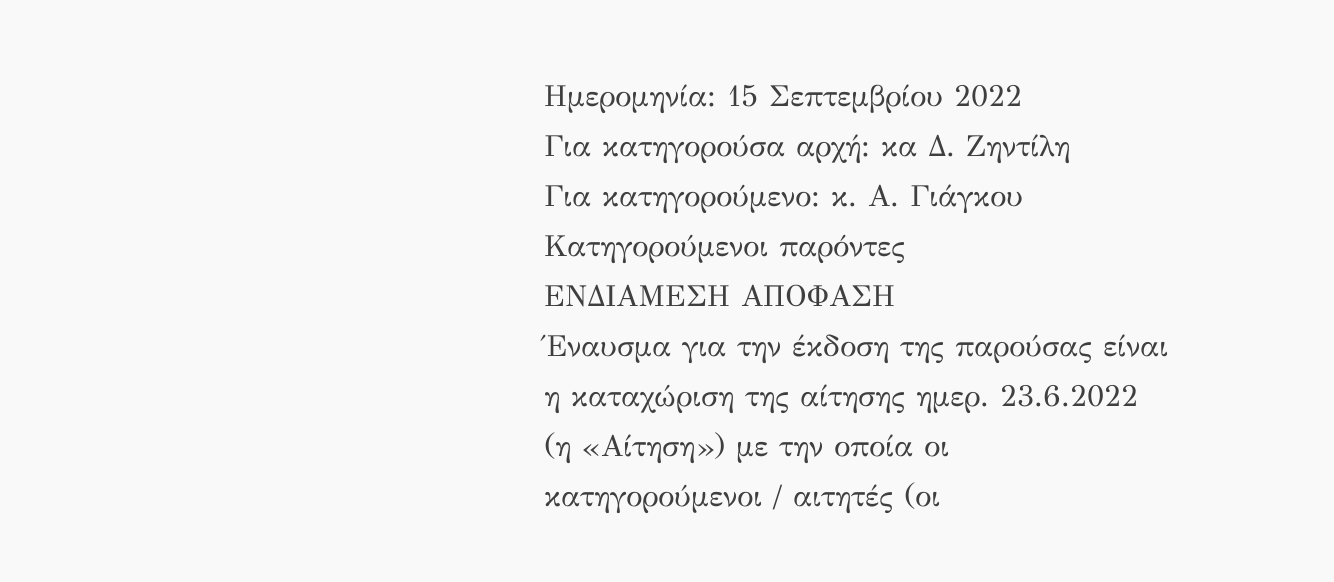Ημερομηνία: 15 Σεπτεμβρίου 2022
Για κατηγορούσα αρχή: κα Δ. Ζηντίλη
Για κατηγορούμενο: κ. Α. Γιάγκου
Κατηγορούμενοι παρόντες
ΕΝΔΙΑΜΕΣΗ ΑΠΟΦΑΣΗ
Έναυσμα για την έκδοση της παρούσας είναι η καταχώριση της αίτησης ημερ. 23.6.2022 (η «Αίτηση») με την οποία οι κατηγορούμενοι / αιτητές (οι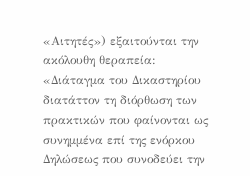«Αιτητές») εξαιτούνται την ακόλουθη θεραπεία:
«Διάταγμα του Δικαστηρίου διατάττον τη διόρθωση των πρακτικών που φαίνονται ως συνημμένα επί της ενόρκου Δηλώσεως που συνοδεύει την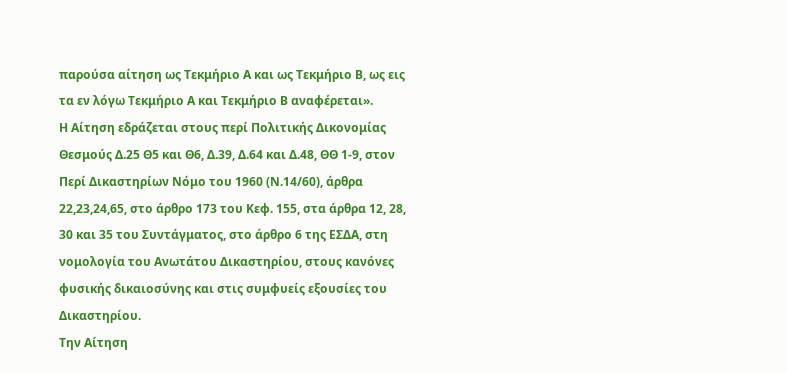παρούσα αίτηση ως Τεκμήριο Α και ως Τεκμήριο Β, ως εις τα εν λόγω Τεκμήριο Α και Τεκμήριο Β αναφέρεται».
Η Αίτηση εδράζεται στους περί Πολιτικής Δικονομίας Θεσμούς Δ.25 Θ5 και Θ6, Δ.39, Δ.64 και Δ.48, ΘΘ 1-9, στον Περί Δικαστηρίων Νόμο του 1960 (Ν.14/60), άρθρα 22,23,24,65, στο άρθρο 173 του Κεφ. 155, στα άρθρα 12, 28, 30 και 35 του Συντάγματος, στο άρθρο 6 της ΕΣΔΑ, στη νομολογία του Ανωτάτου Δικαστηρίου, στους κανόνες φυσικής δικαιοσύνης και στις συμφυείς εξουσίες του Δικαστηρίου.
Την Αίτηση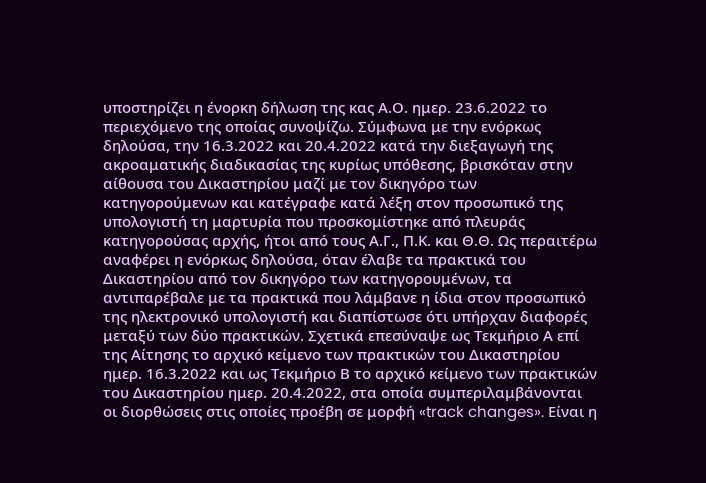υποστηρίζει η ένορκη δήλωση της κας Α.Ο. ημερ. 23.6.2022 το περιεχόμενο της οποίας συνοψίζω. Σύμφωνα με την ενόρκως δηλούσα, την 16.3.2022 και 20.4.2022 κατά την διεξαγωγή της ακροαματικής διαδικασίας της κυρίως υπόθεσης, βρισκόταν στην αίθουσα του Δικαστηρίου μαζί με τον δικηγόρο των κατηγορούμενων και κατέγραφε κατά λέξη στον προσωπικό της υπολογιστή τη μαρτυρία που προσκομίστηκε από πλευράς κατηγορούσας αρχής, ήτοι από τους Α.Γ., Π.Κ. και Θ.Θ. Ως περαιτέρω αναφέρει η ενόρκως δηλούσα, όταν έλαβε τα πρακτικά του Δικαστηρίου από τον δικηγόρο των κατηγορουμένων, τα αντιπαρέβαλε με τα πρακτικά που λάμβανε η ίδια στον προσωπικό της ηλεκτρονικό υπολογιστή και διαπίστωσε ότι υπήρχαν διαφορές μεταξύ των δύο πρακτικών. Σχετικά επεσύναψε ως Τεκμήριο Α επί της Αίτησης το αρχικό κείμενο των πρακτικών του Δικαστηρίου ημερ. 16.3.2022 και ως Τεκμήριο Β το αρχικό κείμενο των πρακτικών του Δικαστηρίου ημερ. 20.4.2022, στα οποία συμπεριλαμβάνονται οι διορθώσεις στις οποίες προέβη σε μορφή «track changes». Είναι η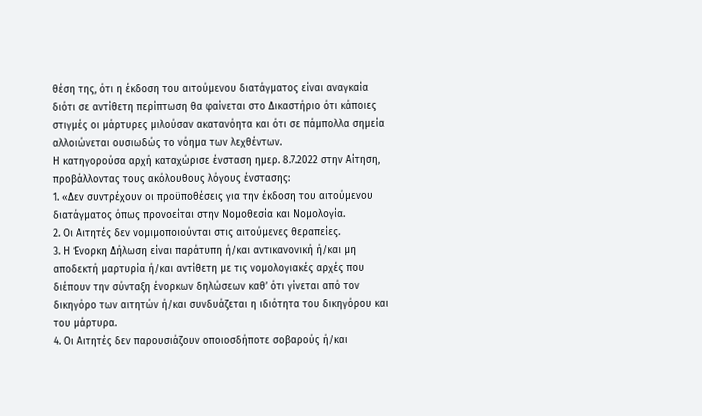θέση της, ότι η έκδοση του αιτούμενου διατάγματος είναι αναγκαία διότι σε αντίθετη περίπτωση θα φαίνεται στο Δικαστήριο ότι κάποιες στιγμές οι μάρτυρες μιλούσαν ακατανόητα και ότι σε πάμπολλα σημεία αλλοιώνεται ουσιωδώς το νόημα των λεχθέντων.
Η κατηγορούσα αρχή καταχώρισε ένσταση ημερ. 8.7.2022 στην Αίτηση, προβάλλοντας τους ακόλουθους λόγους ένστασης:
1. «Δεν συντρέχουν οι προϋποθέσεις για την έκδοση του αιτούμενου διατάγματος όπως προνοείται στην Νομοθεσία και Νομολογία.
2. Οι Αιτητές δεν νομιμοποιούνται στις αιτούμενες θεραπείες.
3. Η Ένορκη Δήλωση είναι παράτυπη ή/και αντικανονική ή/και μη αποδεκτή μαρτυρία ή/και αντίθετη με τις νομολογιακές αρχές που διέπουν την σύνταξη ένορκων δηλώσεων καθ’ ότι γίνεται από τον δικηγόρο των αιτητών ή/και συνδυάζεται η ιδιότητα του δικηγόρου και του μάρτυρα.
4. Οι Αιτητές δεν παρουσιάζουν οποιοσδήποτε σοβαρούς ή/και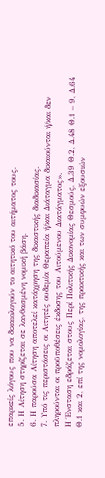επαρκείς λόγους που να δικαιολογούν το αιτητικό του αιτήματος τους.
5. Η Αίτηση στηρίζεται σε λανθασμένη νομική βάση.
6. Η παρούσα Αίτηση αποτελεί κατάχρηση της δικαστικής διαδικασίας.
7. Υπό τις περιστάσεις οι Αιτητές ουδεμία Θεραπεία ή/και Διάταγμα δικαιούνται ή/και δεν πληρούνται οι προϋποθέσεις έκδοσης του Αιτούμενου Διατάγματος».
Η Ένσταση εδράζεται στους Περί Πολιτικής Δικονομίας Θεσμούς, Δ.39 Θ.2, Δ.48 Θ.1 – 9, Δ.64 Θ.1 και 2, επί της νομολογίας, της πρακτικής και των συμφυών εξουσιών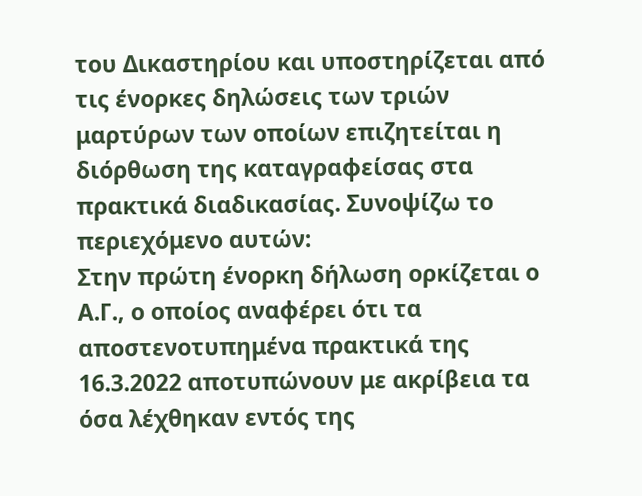του Δικαστηρίου και υποστηρίζεται από τις ένορκες δηλώσεις των τριών μαρτύρων των οποίων επιζητείται η διόρθωση της καταγραφείσας στα πρακτικά διαδικασίας. Συνοψίζω το περιεχόμενο αυτών:
Στην πρώτη ένορκη δήλωση ορκίζεται ο Α.Γ., ο οποίος αναφέρει ότι τα αποστενοτυπημένα πρακτικά της 16.3.2022 αποτυπώνουν με ακρίβεια τα όσα λέχθηκαν εντός της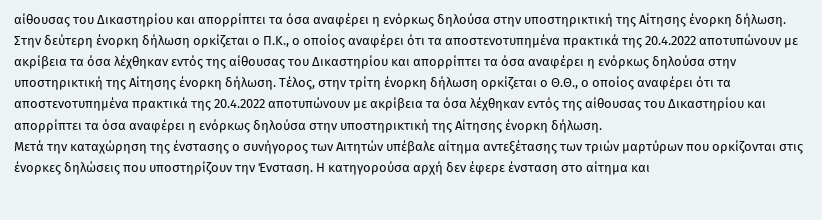αίθουσας του Δικαστηρίου και απορρίπτει τα όσα αναφέρει η ενόρκως δηλούσα στην υποστηρικτική της Αίτησης ένορκη δήλωση. Στην δεύτερη ένορκη δήλωση ορκίζεται ο Π.Κ., ο οποίος αναφέρει ότι τα αποστενοτυπημένα πρακτικά της 20.4.2022 αποτυπώνουν με ακρίβεια τα όσα λέχθηκαν εντός της αίθουσας του Δικαστηρίου και απορρίπτει τα όσα αναφέρει η ενόρκως δηλούσα στην υποστηρικτική της Αίτησης ένορκη δήλωση. Τέλος, στην τρίτη ένορκη δήλωση ορκίζεται ο Θ.Θ., ο οποίος αναφέρει ότι τα αποστενοτυπημένα πρακτικά της 20.4.2022 αποτυπώνουν με ακρίβεια τα όσα λέχθηκαν εντός της αίθουσας του Δικαστηρίου και απορρίπτει τα όσα αναφέρει η ενόρκως δηλούσα στην υποστηρικτική της Αίτησης ένορκη δήλωση.
Μετά την καταχώρηση της ένστασης ο συνήγορος των Αιτητών υπέβαλε αίτημα αντεξέτασης των τριών μαρτύρων που ορκίζονται στις ένορκες δηλώσεις που υποστηρίζουν την Ένσταση. Η κατηγορούσα αρχή δεν έφερε ένσταση στο αίτημα και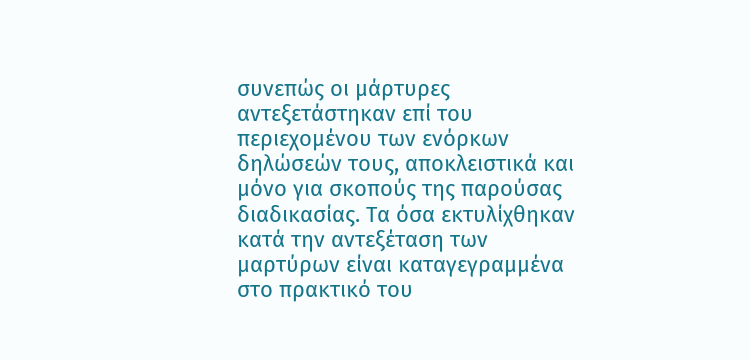συνεπώς οι μάρτυρες αντεξετάστηκαν επί του περιεχομένου των ενόρκων δηλώσεών τους, αποκλειστικά και μόνο για σκοπούς της παρούσας διαδικασίας. Τα όσα εκτυλίχθηκαν κατά την αντεξέταση των μαρτύρων είναι καταγεγραμμένα στο πρακτικό του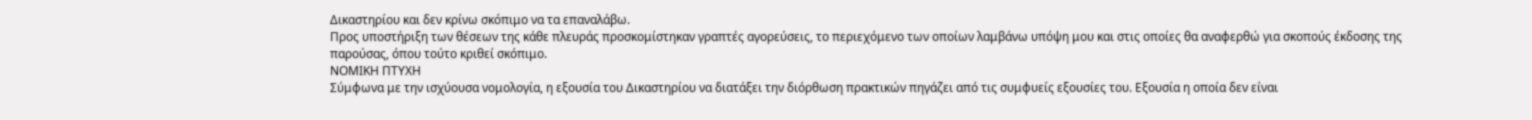Δικαστηρίου και δεν κρίνω σκόπιμο να τα επαναλάβω.
Προς υποστήριξη των θέσεων της κάθε πλευράς προσκομίστηκαν γραπτές αγορεύσεις, το περιεχόμενο των οποίων λαμβάνω υπόψη μου και στις οποίες θα αναφερθώ για σκοπούς έκδοσης της παρούσας, όπου τούτο κριθεί σκόπιμο.
ΝΟΜΙΚΗ ΠΤΥΧΗ
Σύμφωνα με την ισχύουσα νομολογία, η εξουσία του Δικαστηρίου να διατάξει την διόρθωση πρακτικών πηγάζει από τις συμφυείς εξουσίες του. Εξουσία η οποία δεν είναι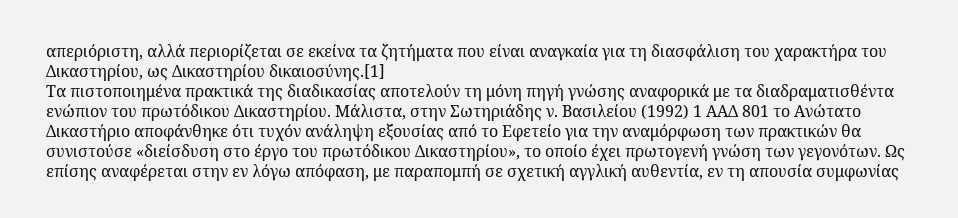απεριόριστη, αλλά περιορίζεται σε εκείνα τα ζητήματα που είναι αναγκαία για τη διασφάλιση του χαρακτήρα του Δικαστηρίου, ως Δικαστηρίου δικαιοσύνης.[1]
Τα πιστοποιημένα πρακτικά της διαδικασίας αποτελούν τη μόνη πηγή γνώσης αναφορικά με τα διαδραματισθέντα ενώπιον του πρωτόδικου Δικαστηρίου. Μάλιστα, στην Σωτηριάδης ν. Βασιλείου (1992) 1 ΑΑΔ 801 το Ανώτατο Δικαστήριο αποφάνθηκε ότι τυχόν ανάληψη εξουσίας από το Εφετείο για την αναμόρφωση των πρακτικών θα συνιστούσε «διείσδυση στο έργο του πρωτόδικου Δικαστηρίου», το οποίο έχει πρωτογενή γνώση των γεγονότων. Ως επίσης αναφέρεται στην εν λόγω απόφαση, με παραπομπή σε σχετική αγγλική αυθεντία, εν τη απουσία συμφωνίας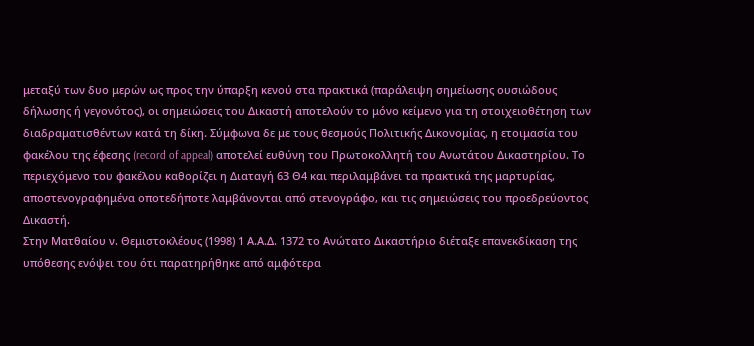μεταξύ των δυο μερών ως προς την ύπαρξη κενού στα πρακτικά (παράλειψη σημείωσης ουσιώδους δήλωσης ή γεγονότος), οι σημειώσεις του Δικαστή αποτελούν το μόνο κείμενο για τη στοιχειοθέτηση των διαδραματισθέντων κατά τη δίκη. Σύμφωνα δε με τους θεσμούς Πολιτικής Δικονομίας, η ετοιμασία του φακέλου της έφεσης (record of appeal) αποτελεί ευθύνη του Πρωτοκολλητή του Ανωτάτου Δικαστηρίου. Το περιεχόμενο του φακέλου καθορίζει η Διαταγή 63 Θ4 και περιλαμβάνει τα πρακτικά της μαρτυρίας, αποστενογραφημένα οποτεδήποτε λαμβάνονται από στενογράφο, και τις σημειώσεις του προεδρεύοντος Δικαστή.
Στην Ματθαίου ν. Θεμιστοκλέους (1998) 1 Α.Α.Δ. 1372 το Ανώτατο Δικαστήριο διέταξε επανεκδίκαση της υπόθεσης ενόψει του ότι παρατηρήθηκε από αμφότερα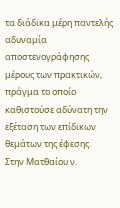τα διάδικα μέρη παντελής αδυναμία αποστενογράφησης μέρους των πρακτικών, πράγμα το οποίο καθιστούσε αδύνατη την εξέταση των επίδικων θεμάτων της έφεσης.
Στην Ματθαίου ν.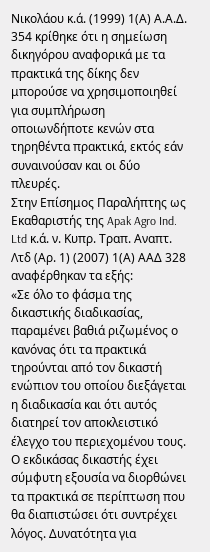Νικολάου κ.ά. (1999) 1(Α) Α.Α.Δ. 354 κρίθηκε ότι η σημείωση δικηγόρου αναφορικά με τα πρακτικά της δίκης δεν μπορούσε να χρησιμοποιηθεί για συμπλήρωση οποιωνδήποτε κενών στα τηρηθέντα πρακτικά, εκτός εάν συναινούσαν και οι δύο πλευρές.
Στην Επίσημος Παραλήπτης ως Εκαθαριστής της Apak Agro Ind. Ltd κ.ά. ν. Κυπρ. Τραπ. Αναπτ. Λτδ (Αρ. 1) (2007) 1(Α) ΑΑΔ 328 αναφέρθηκαν τα εξής:
«Σε όλο το φάσμα της δικαστικής διαδικασίας, παραμένει βαθιά ριζωμένος ο κανόνας ότι τα πρακτικά τηρούνται από τον δικαστή ενώπιον του οποίου διεξάγεται η διαδικασία και ότι αυτός διατηρεί τον αποκλειστικό έλεγχο του περιεχομένου τους. Ο εκδικάσας δικαστής έχει σύμφυτη εξουσία να διορθώνει τα πρακτικά σε περίπτωση που θα διαπιστώσει ότι συντρέχει λόγος. Δυνατότητα για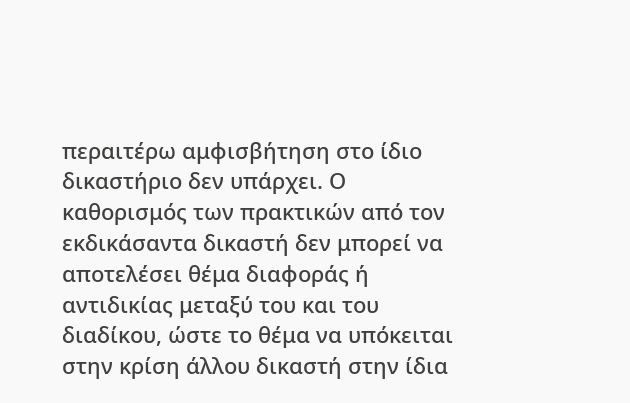περαιτέρω αμφισβήτηση στο ίδιο δικαστήριο δεν υπάρχει. Ο καθορισμός των πρακτικών από τον εκδικάσαντα δικαστή δεν μπορεί να αποτελέσει θέμα διαφοράς ή αντιδικίας μεταξύ του και του διαδίκου, ώστε το θέμα να υπόκειται στην κρίση άλλου δικαστή στην ίδια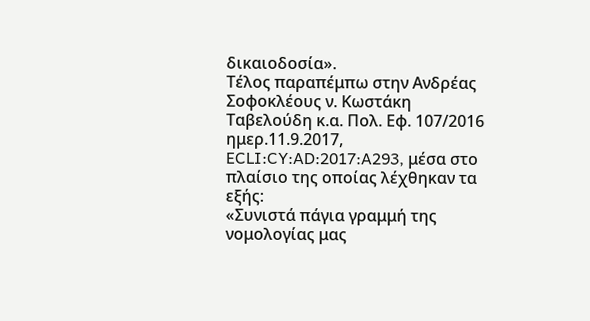δικαιοδοσία».
Τέλος παραπέμπω στην Ανδρέας Σοφοκλέους ν. Κωστάκη Ταβελούδη κ.α. Πολ. Εφ. 107/2016 ημερ.11.9.2017, ECLI:CY:AD:2017:A293, μέσα στο πλαίσιο της οποίας λέχθηκαν τα εξής:
«Συνιστά πάγια γραμμή της νομολογίας μας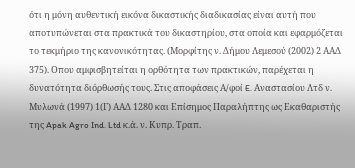ότι η μόνη αυθεντική εικόνα δικαστικής διαδικασίας είναι αυτή που αποτυπώνεται στα πρακτικά του δικαστηρίου, στα οποία και εφαρμόζεται το τεκμήριο της κανονικότητας. (Μορφίτης ν. Δήμου Λεμεσού (2002) 2 ΑΑΔ 375). Οπου αμφισβητείται η ορθότητα των πρακτικών, παρέχεται η δυνατότητα διόρθωσής τους. Στις αποφάσεις Α/φοί E. Αναστασίου Λτδ ν. Μυλωνά (1997) 1(Γ) ΑΑΔ 1280 και Επίσημος Παραλήπτης ως Εκαθαριστής της Apak Agro Ind. Ltd κ.ά. ν. Κυπρ. Τραπ.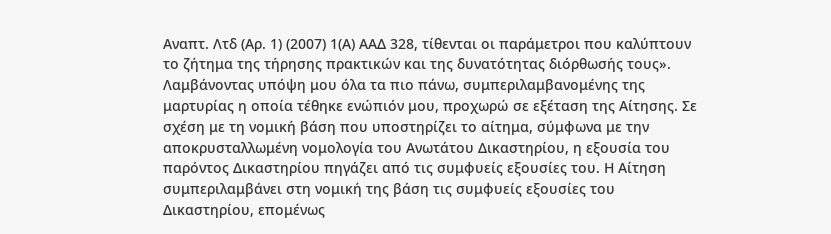Αναπτ. Λτδ (Αρ. 1) (2007) 1(Α) ΑΑΔ 328, τίθενται οι παράμετροι που καλύπτουν το ζήτημα της τήρησης πρακτικών και της δυνατότητας διόρθωσής τους».
Λαμβάνοντας υπόψη μου όλα τα πιο πάνω, συμπεριλαμβανομένης της μαρτυρίας η οποία τέθηκε ενώπιόν μου, προχωρώ σε εξέταση της Αίτησης. Σε σχέση με τη νομική βάση που υποστηρίζει το αίτημα, σύμφωνα με την αποκρυσταλλωμένη νομολογία του Ανωτάτου Δικαστηρίου, η εξουσία του παρόντος Δικαστηρίου πηγάζει από τις συμφυείς εξουσίες του. Η Αίτηση συμπεριλαμβάνει στη νομική της βάση τις συμφυείς εξουσίες του Δικαστηρίου, επομένως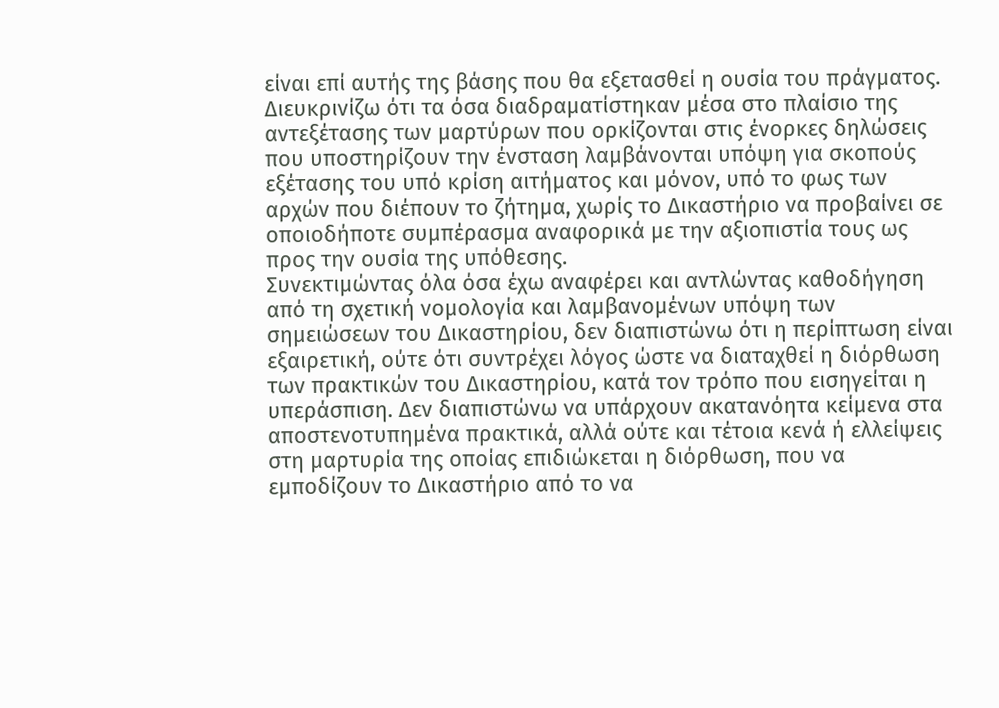είναι επί αυτής της βάσης που θα εξετασθεί η ουσία του πράγματος. Διευκρινίζω ότι τα όσα διαδραματίστηκαν μέσα στο πλαίσιο της αντεξέτασης των μαρτύρων που ορκίζονται στις ένορκες δηλώσεις που υποστηρίζουν την ένσταση λαμβάνονται υπόψη για σκοπούς εξέτασης του υπό κρίση αιτήματος και μόνον, υπό το φως των αρχών που διέπουν το ζήτημα, χωρίς το Δικαστήριο να προβαίνει σε οποιοδήποτε συμπέρασμα αναφορικά με την αξιοπιστία τους ως προς την ουσία της υπόθεσης.
Συνεκτιμώντας όλα όσα έχω αναφέρει και αντλώντας καθοδήγηση από τη σχετική νομολογία και λαμβανομένων υπόψη των σημειώσεων του Δικαστηρίου, δεν διαπιστώνω ότι η περίπτωση είναι εξαιρετική, ούτε ότι συντρέχει λόγος ώστε να διαταχθεί η διόρθωση των πρακτικών του Δικαστηρίου, κατά τον τρόπο που εισηγείται η υπεράσπιση. Δεν διαπιστώνω να υπάρχουν ακατανόητα κείμενα στα αποστενοτυπημένα πρακτικά, αλλά ούτε και τέτοια κενά ή ελλείψεις στη μαρτυρία της οποίας επιδιώκεται η διόρθωση, που να εμποδίζουν το Δικαστήριο από το να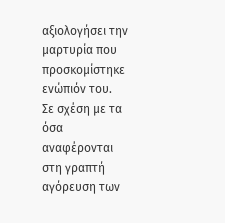αξιολογήσει την μαρτυρία που προσκομίστηκε ενώπιόν του.
Σε σχέση με τα όσα αναφέρονται στη γραπτή αγόρευση των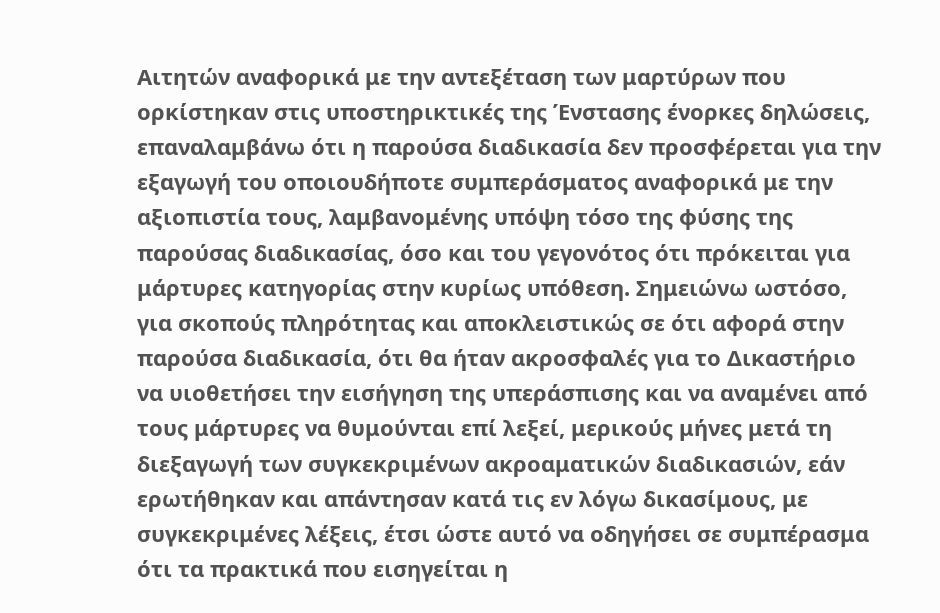Αιτητών αναφορικά με την αντεξέταση των μαρτύρων που ορκίστηκαν στις υποστηρικτικές της Ένστασης ένορκες δηλώσεις, επαναλαμβάνω ότι η παρούσα διαδικασία δεν προσφέρεται για την εξαγωγή του οποιουδήποτε συμπεράσματος αναφορικά με την αξιοπιστία τους, λαμβανομένης υπόψη τόσο της φύσης της παρούσας διαδικασίας, όσο και του γεγονότος ότι πρόκειται για μάρτυρες κατηγορίας στην κυρίως υπόθεση. Σημειώνω ωστόσο, για σκοπούς πληρότητας και αποκλειστικώς σε ότι αφορά στην παρούσα διαδικασία, ότι θα ήταν ακροσφαλές για το Δικαστήριο να υιοθετήσει την εισήγηση της υπεράσπισης και να αναμένει από τους μάρτυρες να θυμούνται επί λεξεί, μερικούς μήνες μετά τη διεξαγωγή των συγκεκριμένων ακροαματικών διαδικασιών, εάν ερωτήθηκαν και απάντησαν κατά τις εν λόγω δικασίμους, με συγκεκριμένες λέξεις, έτσι ώστε αυτό να οδηγήσει σε συμπέρασμα ότι τα πρακτικά που εισηγείται η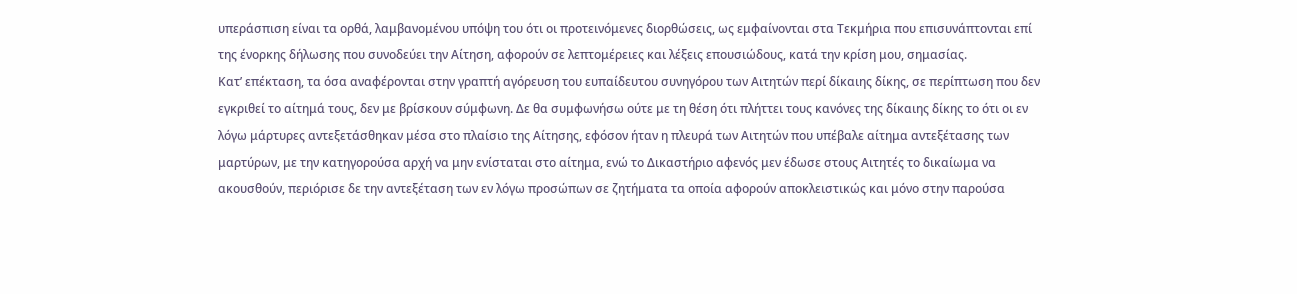υπεράσπιση είναι τα ορθά, λαμβανομένου υπόψη του ότι οι προτεινόμενες διορθώσεις, ως εμφαίνονται στα Τεκμήρια που επισυνάπτονται επί της ένορκης δήλωσης που συνοδεύει την Αίτηση, αφορούν σε λεπτομέρειες και λέξεις επουσιώδους, κατά την κρίση μου, σημασίας.
Κατ’ επέκταση, τα όσα αναφέρονται στην γραπτή αγόρευση του ευπαίδευτου συνηγόρου των Αιτητών περί δίκαιης δίκης, σε περίπτωση που δεν εγκριθεί το αίτημά τους, δεν με βρίσκουν σύμφωνη. Δε θα συμφωνήσω ούτε με τη θέση ότι πλήττει τους κανόνες της δίκαιης δίκης το ότι οι εν λόγω μάρτυρες αντεξετάσθηκαν μέσα στο πλαίσιο της Αίτησης, εφόσον ήταν η πλευρά των Αιτητών που υπέβαλε αίτημα αντεξέτασης των μαρτύρων, με την κατηγορούσα αρχή να μην ενίσταται στο αίτημα, ενώ το Δικαστήριο αφενός μεν έδωσε στους Αιτητές το δικαίωμα να ακουσθούν, περιόρισε δε την αντεξέταση των εν λόγω προσώπων σε ζητήματα τα οποία αφορούν αποκλειστικώς και μόνο στην παρούσα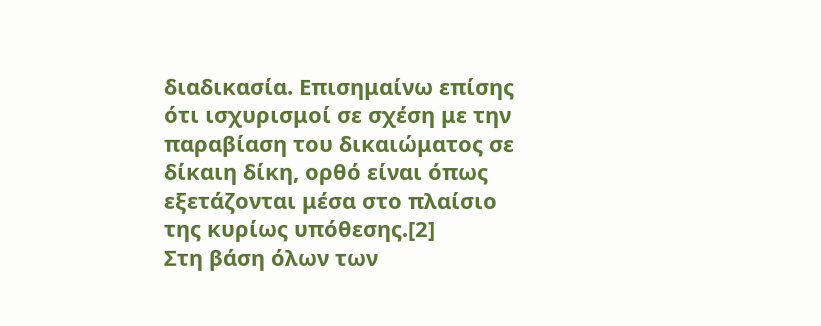διαδικασία. Επισημαίνω επίσης ότι ισχυρισμοί σε σχέση με την παραβίαση του δικαιώματος σε δίκαιη δίκη, ορθό είναι όπως εξετάζονται μέσα στο πλαίσιο της κυρίως υπόθεσης.[2]
Στη βάση όλων των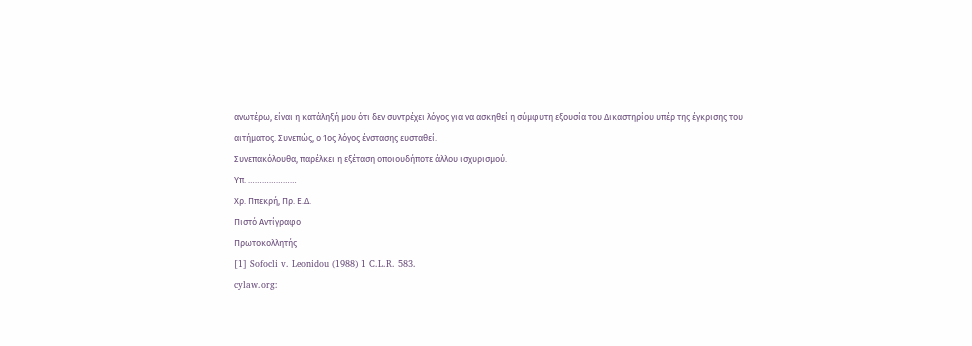ανωτέρω, είναι η κατάληξή μου ότι δεν συντρέχει λόγος για να ασκηθεί η σύμφυτη εξουσία του Δικαστηρίου υπέρ της έγκρισης του αιτήματος. Συνεπώς, ο 1ος λόγος ένστασης ευσταθεί.
Συνεπακόλουθα, παρέλκει η εξέταση οποιουδήποτε άλλου ισχυρισμού.
Υπ. …………………
Χρ. Ππεκρή, Πρ. Ε.Δ.
Πιστό Αντίγραφο
Πρωτοκολλητής
[1] Sofocli v. Leonidou (1988) 1 C.L.R. 583.
cylaw.org: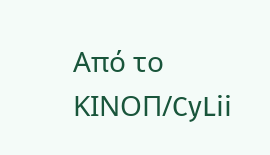Από το ΚΙΝOΠ/CyLii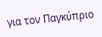για τον Παγκύπριο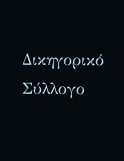Δικηγορικό Σύλλογο